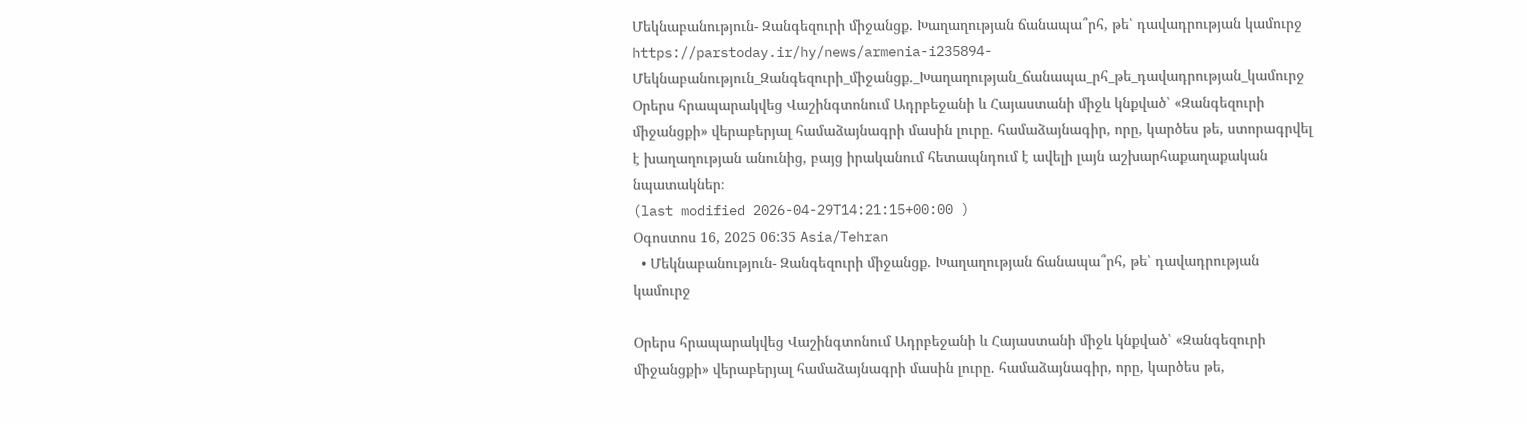Մեկնաբանություն- Զանգեզուրի միջանցք. Խաղաղության ճանապա՞րհ, թե՝ դավադրության կամուրջ
https://parstoday.ir/hy/news/armenia-i235894-Մեկնաբանություն_Զանգեզուրի_միջանցք._Խաղաղության_ճանապա_րհ_թե_դավադրության_կամուրջ
Օրերս հրապարակվեց Վաշինգտոնում Ադրբեջանի և Հայաստանի միջև կնքված՝ «Զանգեզուրի միջանցքի» վերաբերյալ համաձայնագրի մասին լուրը. համաձայնագիր, որը, կարծես թե, ստորագրվել է խաղաղության անունից, բայց իրականում հետապնդում է ավելի լայն աշխարհաքաղաքական նպատակներ։
(last modified 2026-04-29T14:21:15+00:00 )
Օգոստոս 16, 2025 06:35 Asia/Tehran
  • Մեկնաբանություն- Զանգեզուրի միջանցք. Խաղաղության ճանապա՞րհ, թե՝ դավադրության կամուրջ

Օրերս հրապարակվեց Վաշինգտոնում Ադրբեջանի և Հայաստանի միջև կնքված՝ «Զանգեզուրի միջանցքի» վերաբերյալ համաձայնագրի մասին լուրը. համաձայնագիր, որը, կարծես թե,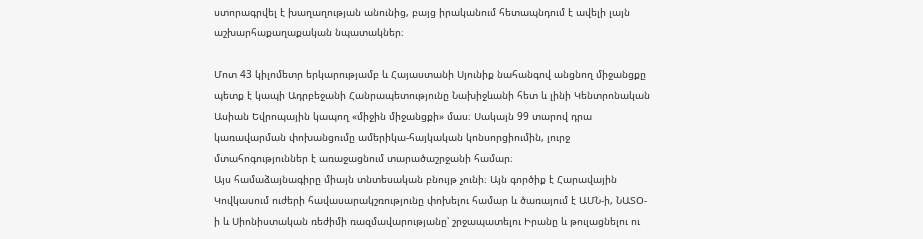ստորագրվել է խաղաղության անունից, բայց իրականում հետապնդում է ավելի լայն աշխարհաքաղաքական նպատակներ։

Մոտ 43 կիլոմետր երկարությամբ և Հայաստանի Սյունիք նահանգով անցնող միջանցքը պետք է կապի Ադրբեջանի Հանրապետությունը Նախիջևանի հետ և լինի Կենտրոնական Ասիան Եվրոպային կապող «միջին միջանցքի» մաս։ Սակայն 99 տարով դրա կառավարման փոխանցումը ամերիկա-հայկական կոնսորցիումին, լուրջ մտահոգություններ է առաջացնում տարածաշրջանի համար։
Այս համաձայնագիրը միայն տնտեսական բնույթ չունի։ Այն գործիք է Հարավային Կովկասում ուժերի հավասարակշռությունը փոխելու համար և ծառայում է ԱՄՆ-ի, ՆԱՏՕ-ի և Սիոնիստական ռեժիմի ռազմավարությանը՝ շրջապատելու Իրանը և թուլացնելու ու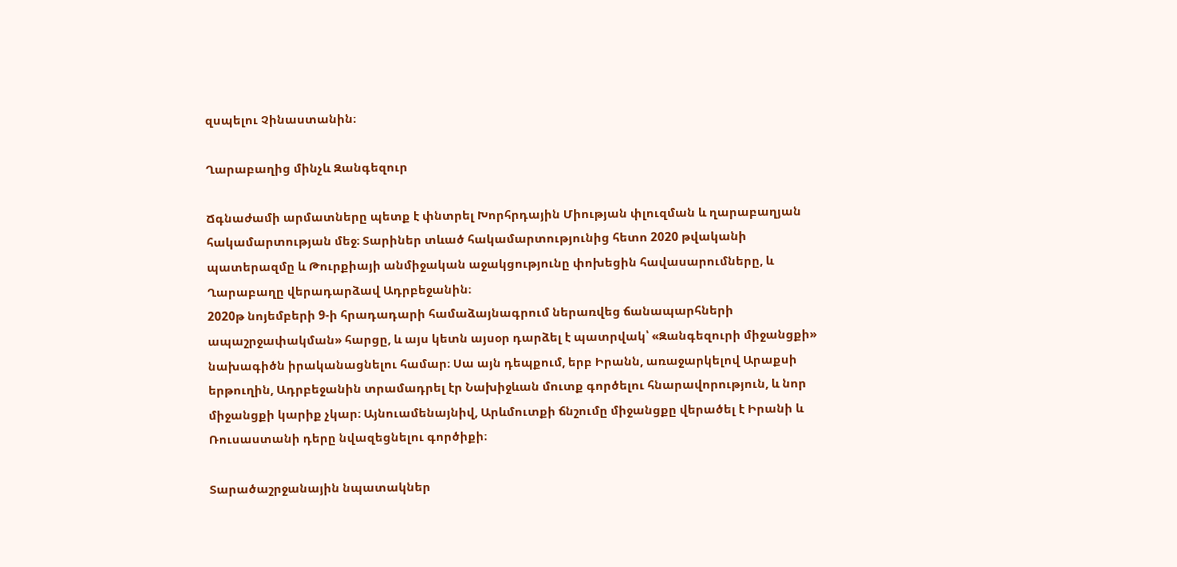զսպելու Չինաստանին։

Ղարաբաղից մինչև Զանգեզուր

Ճգնաժամի արմատները պետք է փնտրել Խորհրդային Միության փլուզման և ղարաբաղյան հակամարտության մեջ։ Տարիներ տևած հակամարտությունից հետո 2020 թվականի պատերազմը և Թուրքիայի անմիջական աջակցությունը փոխեցին հավասարումները, և Ղարաբաղը վերադարձավ Ադրբեջանին։
2020թ նոյեմբերի 9-ի հրադադարի համաձայնագրում ներառվեց ճանապարհների ապաշրջափակման» հարցը, և այս կետն այսօր դարձել է պատրվակ՝ «Զանգեզուրի միջանցքի»  նախագիծն իրականացնելու համար։ Սա այն դեպքում, երբ Իրանն, առաջարկելով Արաքսի երթուղին, Ադրբեջանին տրամադրել էր Նախիջևան մուտք գործելու հնարավորություն, և նոր միջանցքի կարիք չկար։ Այնուամենայնիվ, Արևմուտքի ճնշումը միջանցքը վերածել է Իրանի և Ռուսաստանի դերը նվազեցնելու գործիքի։

Տարածաշրջանային նպատակներ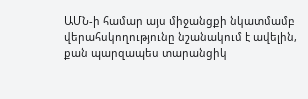ԱՄՆ-ի համար այս միջանցքի նկատմամբ վերահսկողությունը նշանակում է ավելին, քան պարզապես տարանցիկ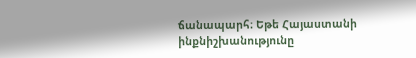ճանապարհ։ Եթե Հայաստանի ինքնիշխանությունը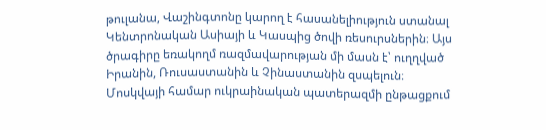թուլանա, Վաշինգտոնը կարող է հասանելիություն ստանալ Կենտրոնական Ասիայի և Կասպից ծովի ռեսուրսներին։ Այս ծրագիրը եռակողմ ռազմավարության մի մասն է՝ ուղղված Իրանին, Ռուսաստանին և Չինաստանին զսպելուն։ Մոսկվայի համար ուկրաինական պատերազմի ընթացքում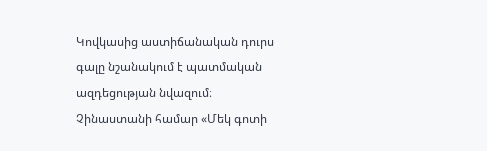Կովկասից աստիճանական դուրս գալը նշանակում է պատմական ազդեցության նվազում։ Չինաստանի համար «Մեկ գոտի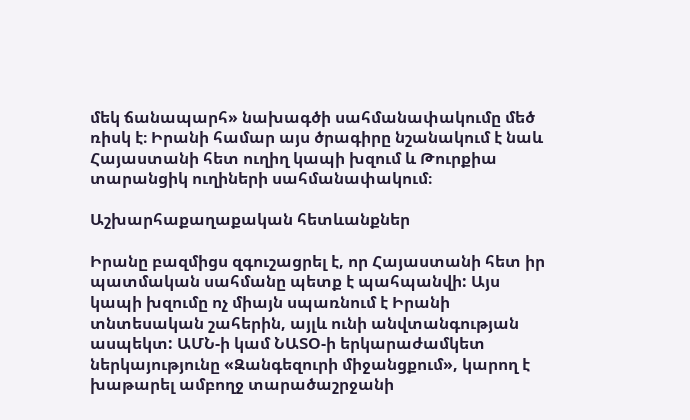մեկ ճանապարհ» նախագծի սահմանափակումը մեծ ռիսկ է։ Իրանի համար այս ծրագիրը նշանակում է նաև Հայաստանի հետ ուղիղ կապի խզում և Թուրքիա տարանցիկ ուղիների սահմանափակում։

Աշխարհաքաղաքական հետևանքներ

Իրանը բազմիցս զգուշացրել է, որ Հայաստանի հետ իր պատմական սահմանը պետք է պահպանվի: Այս կապի խզումը ոչ միայն սպառնում է Իրանի տնտեսական շահերին, այլև ունի անվտանգության ասպեկտ: ԱՄՆ-ի կամ ՆԱՏՕ-ի երկարաժամկետ ներկայությունը «Զանգեզուրի միջանցքում», կարող է խաթարել ամբողջ տարածաշրջանի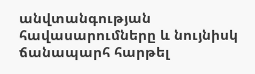անվտանգության հավասարումները և նույնիսկ ճանապարհ հարթել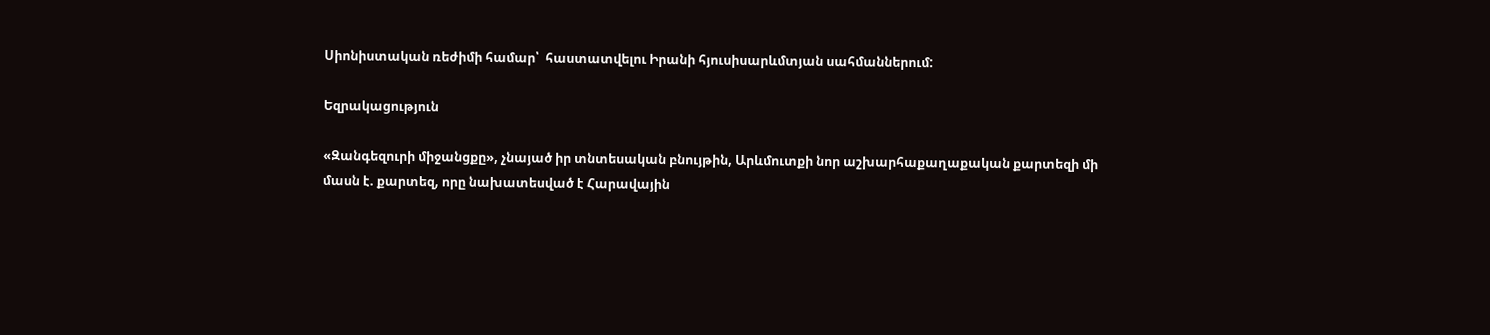Սիոնիստական ռեժիմի համար՝  հաստատվելու Իրանի հյուսիսարևմտյան սահմաններում:

Եզրակացություն

«Զանգեզուրի միջանցքը», չնայած իր տնտեսական բնույթին, Արևմուտքի նոր աշխարհաքաղաքական քարտեզի մի մասն է. քարտեզ, որը նախատեսված է Հարավային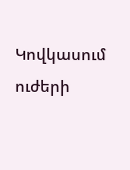Կովկասում ուժերի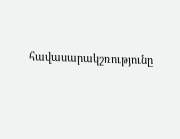հավասարակշռությունը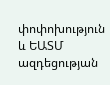փոփոխություն և ԵԱՏՄ ազդեցության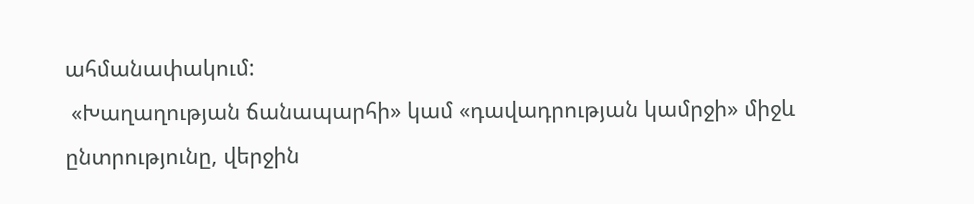ահմանափակում:
 «Խաղաղության ճանապարհի» կամ «դավադրության կամրջի» միջև ընտրությունը, վերջին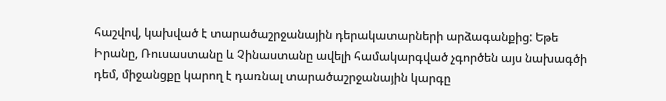հաշվով, կախված է տարածաշրջանային դերակատարների արձագանքից: Եթե Իրանը, Ռուսաստանը և Չինաստանը ավելի համակարգված չգործեն այս նախագծի դեմ, միջանցքը կարող է դառնալ տարածաշրջանային կարգը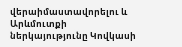վերաիմաստավորելու և Արևմուտքի ներկայությունը Կովկասի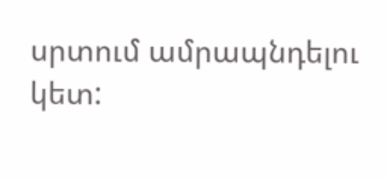սրտում ամրապնդելու կետ: